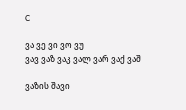C

ვა ვე ვი ვო ვუ
ვავ ვაზ ვაკ ვალ ვარ ვაქ ვაშ

ვაზის შავი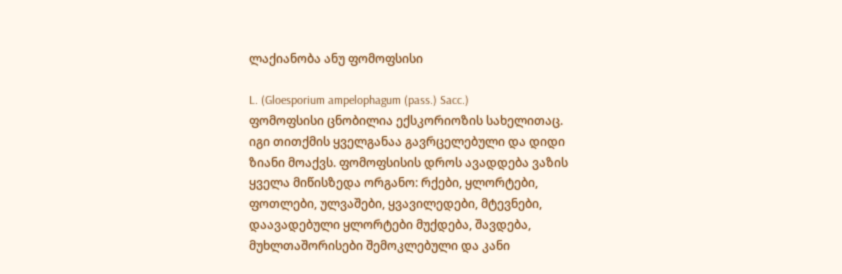ლაქიანობა ანუ ფომოფსისი

L. (Gloesporium ampelophagum (pass.) Sacc.)
ფომოფსისი ცნობილია ექსკორიოზის სახელითაც. იგი თითქმის ყველგანაა გავრცელებული და დიდი ზიანი მოაქვს. ფომოფსისის დროს ავადდება ვაზის ყველა მიწისზედა ორგანო: რქები, ყლორტები, ფოთლები, ულვაშები, ყვავილედები, მტევნები, დაავადებული ყლორტები მუქდება, შავდება, მუხლთაშორისები შემოკლებული და კანი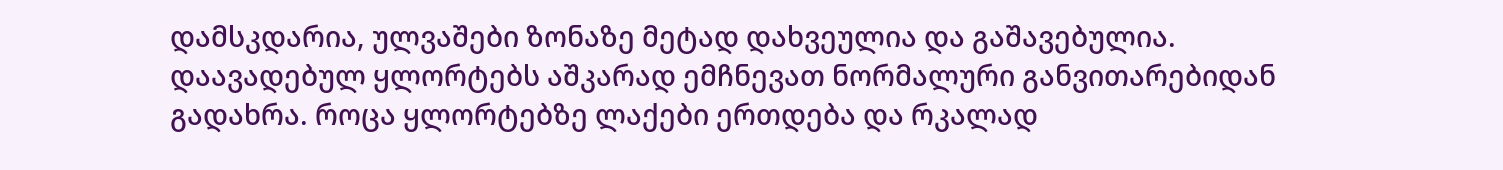დამსკდარია, ულვაშები ზონაზე მეტად დახვეულია და გაშავებულია. დაავადებულ ყლორტებს აშკარად ემჩნევათ ნორმალური განვითარებიდან გადახრა. როცა ყლორტებზე ლაქები ერთდება და რკალად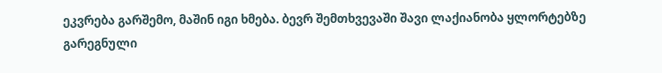ეკვრება გარშემო, მაშინ იგი ხმება. ბევრ შემთხვევაში შავი ლაქიანობა ყლორტებზე გარეგნული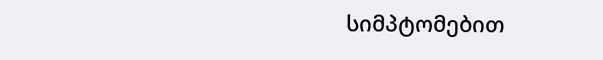სიმპტომებით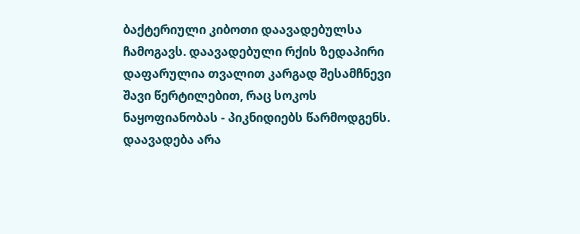ბაქტერიული კიბოთი დაავადებულსა ჩამოგავს. დაავადებული რქის ზედაპირი დაფარულია თვალით კარგად შესამჩნევი შავი წერტილებით, რაც სოკოს ნაყოფიანობას - პიკნიდიებს წარმოდგენს. დაავადება არა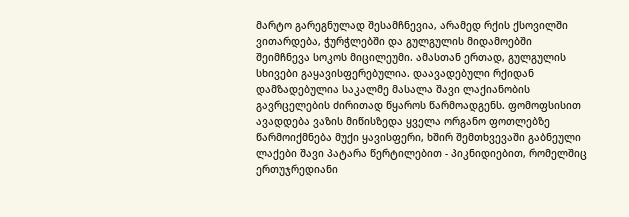მარტო გარეგნულად შესამჩნევია, არამედ რქის ქსოვილში ვითარდება, ჭურჭლებში და გულგულის მიდამოებში შეიმჩნევა სოკოს მიცილეუმი. ამასთან ერთად, გულგულის სხივები გაყავისფერებულია. დაავადებული რქიდან დამზადებულია საკალმე მასალა შავი ლაქიანობის გავრცელების ძირითად წყაროს წარმოადგენს. ფომოფსისით ავადდება ვაზის მიწისზედა ყველა ორგანო ფოთლებზე წარმოიქმნება მუქი ყავისფერი, ხშირ შემთხვევაში გაბნეული ლაქები შავი პატარა წერტილებით - პიკნიდიებით, რომელშიც ერთუჯრედიანი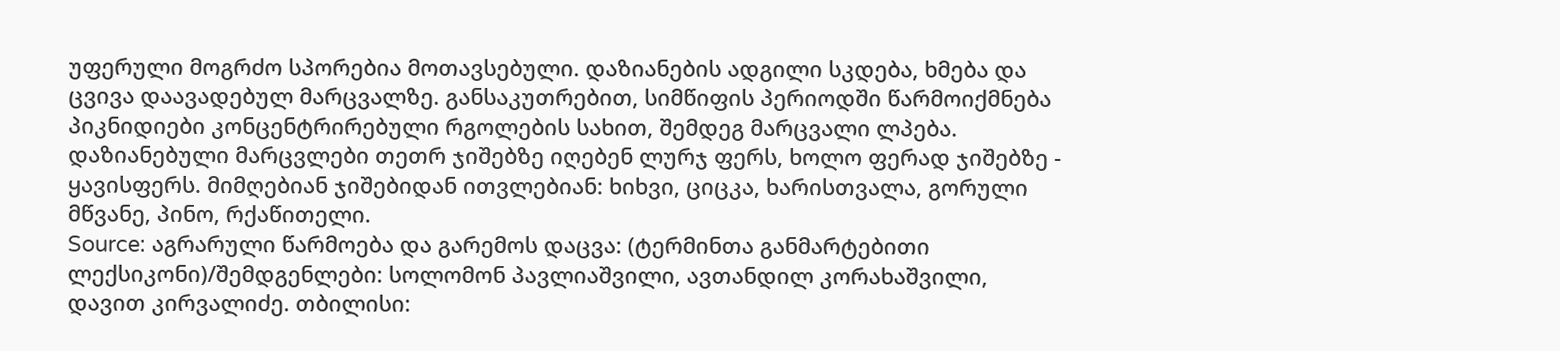უფერული მოგრძო სპორებია მოთავსებული. დაზიანების ადგილი სკდება, ხმება და ცვივა დაავადებულ მარცვალზე. განსაკუთრებით, სიმწიფის პერიოდში წარმოიქმნება პიკნიდიები კონცენტრირებული რგოლების სახით, შემდეგ მარცვალი ლპება. დაზიანებული მარცვლები თეთრ ჯიშებზე იღებენ ლურჯ ფერს, ხოლო ფერად ჯიშებზე - ყავისფერს. მიმღებიან ჯიშებიდან ითვლებიან: ხიხვი, ციცკა, ხარისთვალა, გორული მწვანე, პინო, რქაწითელი.
Source: აგრარული წარმოება და გარემოს დაცვა: (ტერმინთა განმარტებითი ლექსიკონი)/შემდგენლები: სოლომონ პავლიაშვილი, ავთანდილ კორახაშვილი, დავით კირვალიძე. თბილისი: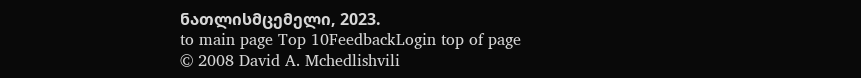ნათლისმცემელი, 2023.
to main page Top 10FeedbackLogin top of page
© 2008 David A. Mchedlishvili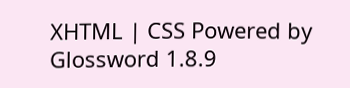XHTML | CSS Powered by Glossword 1.8.9